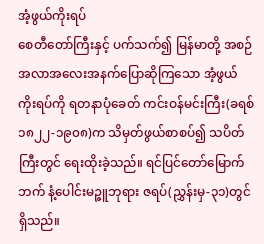အံ့ဖွယ်ကိုးရပ်
စေတီတော်ကြီးနှင့် ပက်သက်၍ မြန်မာတို့ အစဉ်အလာအလေးအနက်ပြောဆိုကြသော အံ့ဖွယ်ကိုးရပ်ကို ရတနာပုံခေတ် ကင်းဝန်မင်းကြီး(ခရစ် ၁၈၂၂-၁၉၀၈)က သိမှတ်ဖွယ်စာစပ်၍ သပိတ်ကြီးတွင် ရေးထိုးခဲ့သည်။ ရင်ပြင်တော်မြောက်ဘက် နံ့ပေါင်းမဉ္ဇူဘုရား ဇရပ်(ညွှန်းမှ-၃၁)တွင် ရှိသည်။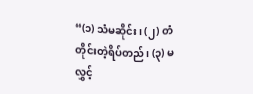“(၁) သံမဆိုင်း၊ (၂) တံတိုင်းတဲ့ရိပ်တည်၊ (၃) မလွှင့်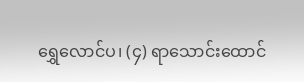ရွှေလောင်ပ၊ (၄) ရာသောင်းထောင်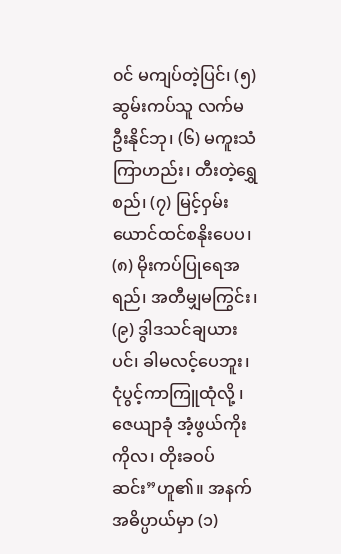၀င် မကျပ်တဲ့ပြင်၊ (၅) ဆွမ်းကပ်သူ လက်မဦးနိုင်ဘု၊ (၆) မကူးသံကြာဟည်း၊ တီးတဲ့ရွှေစည်၊ (၇) မြင့်ဝှမ်းယောင်ထင်စနိုးပေပ၊ (၈) မိုးကပ်ပြုရေအရည်၊ အတီမျှမကြွင်း၊ (၉) ဒွါဒသင်ချယားပင်၊ ခါမလင့်ပေဘူး၊ ငုံပွင့်ကာကြူထုံလို့ ၊ ဇေယျာခုံ အံ့ဖွယ်ကိုးကိုလ၊ တိုးခဝပ်ဆင်း”ဟူ၏။ အနက်အဓိပ္ပာယ်မှာ (၁)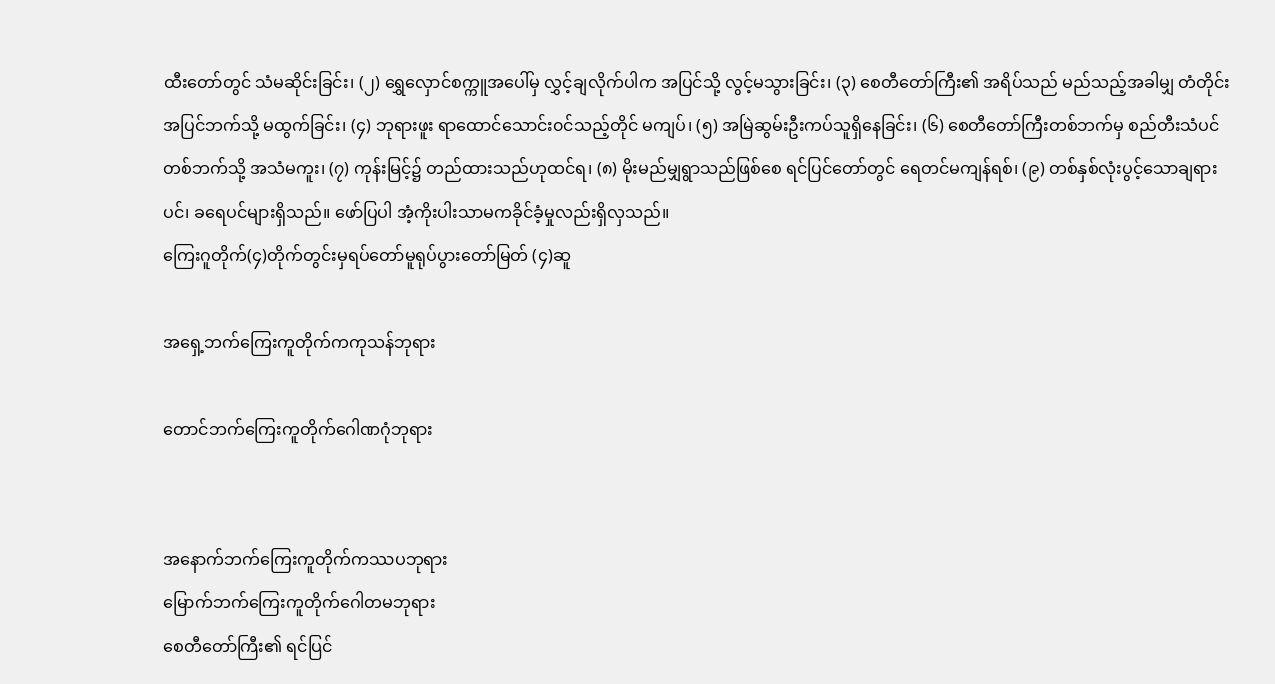ထီးတော်တွင် သံမဆိုင်းခြင်း၊ (၂) ရွှေလှောင်စက္ကူအပေါ်မှ လွှင့်ချလိုက်ပါက အပြင်သို့ လွင့်မသွားခြင်း၊ (၃) စေတီတော်ကြီး၏ အရိပ်သည် မည်သည့်အခါမျှ တံတိုင်းအပြင်ဘက်သို့ မထွက်ခြင်း၊ (၄) ဘုရားဖူး ရာထောင်သောင်း၀င်သည့်တိုင် မကျပ်၊ (၅) အမြဲဆွမ်းဦးကပ်သူရှိနေခြင်း၊ (၆) စေတီတော်ကြီးတစ်ဘက်မှ စည်တီးသံပင် တစ်ဘက်သို့ အသံမကူး၊ (၇) ကုန်းမြင့်၌ တည်ထားသည်ဟုထင်ရ၊ (၈) မိုးမည်မျှရွာသည်ဖြစ်စေ ရင်ပြင်တော်တွင် ရေတင်မကျန်ရစ်၊ (၉) တစ်နှစ်လုံးပွင့်သောချရားပင်၊ ခရေပင်များရှိသည်။ ဖော်ပြပါ အံ့ကိုးပါးသာမကခိုင်ခံ့မှုလည်းရှိလှသည်။
ကြေးဂူတိုက်(၄)တိုက်တွင်းမှရပ်တော်မူရုပ်ပွားတော်မြတ် (၄)ဆူ

အရှေ့ဘက်ကြေးကူတိုက်ကကုသန်ဘုရား

တောင်ဘက်ကြေးကူတိုက်ဂေါဏဂုံဘုရား


အနောက်ဘက်ကြေးကူတိုက်ကဿပဘုရား
မြောက်ဘက်ကြေးကူတိုက်ဂေါတမဘုရား
စေတီတော်ကြီး၏ ရင်ပြင်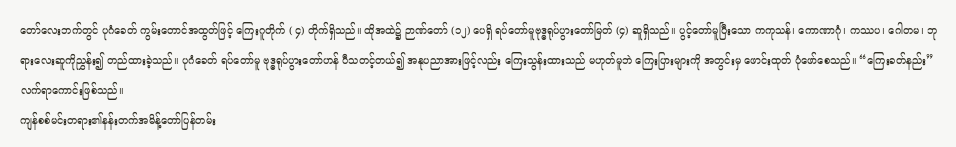တော်လေးဘက်တွင် ပုဂံခေတ် ကွမ်းတောင်အထွတ်ဖြင့် ကြေးဂူတိုက် ( ၄) တိုက်ရှိသည်။ ထိုအထဲ၌ ဉာဏ်တော် (၁၂) ပေရှိ ရပ်တော်မူဗုဒ္ဓရုပ်ပွားတော်မြတ် (၄) ဆူရှိသည်။ ပွင့်တော်မူပြီးသော ကကုသန်၊ ကောဏာဂုံ၊ ကဿပ၊ ဂေါတမ၊ ဘုရားလေးဆူကိုညွှန်း၍ တည်ထားခဲ့သည်။ ပုဂံခေတ် ရပ်တော်မူ ဗုဒ္ဓရုပ်ပွားတော်ဟန် ပီသတင့်တယ်၍ အနုပညာအားဖြင့်လည်း ကြေးသွန်းထားသည် မဟုတ်မူဘဲ ကြေးပြားများကို အတွင်းမှ ဖောင်းထုတ် ပုံဖော်စေသည်။ “ကြေးခတ်နည်း”လက်ရာကောင်းဖြစ်သည်။
ကျန်စစ်မင်းတရား၏နန်းတက်အမိန့်တော်ပြန်တမ်း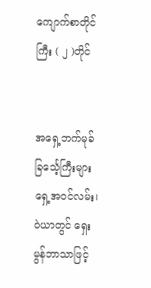ကျောက်စာတိုင်ကြီး ( ၂ )တိုင်


အရှေ့ဘက်မုခ် ခြင်္သေ့ကြီးများ ရှေ့အဝင်လမ်း၊ ဝဲယာတွင် ရှေးမွန်ဘာသာဖြင့်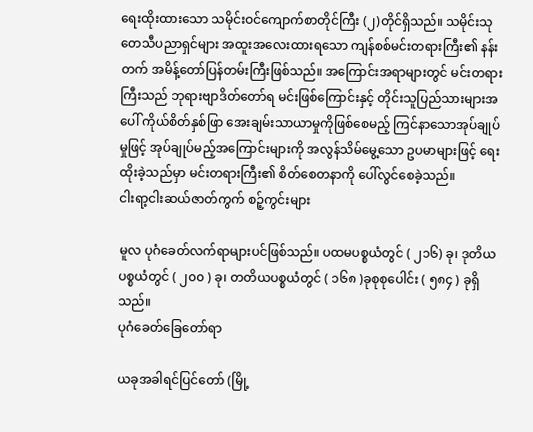ရေးထိုးထားသော သမိုင်းဝင်ကျောက်စာတိုင်ကြီး (၂)တိုင်ရှိသည်။ သမိုင်းသုတေသီပညာရှင်များ အထူးအလေးထားရသော ကျန်စစ်မင်းတရားကြီး၏ နန်းတက် အမိန့်တော်ပြန်တမ်းကြီးဖြစ်သည်။ အကြောင်းအရာများတွင် မင်းတရားကြီးသည် ဘုရားဗျာဒိတ်တော်ရ မင်းဖြစ်ကြောင်းနှင့် တိုင်းသူပြည်သားများအပေါ် ကိုယ်စိတ်နှစ်ဖြာ အေးချမ်းသာယာမှုကိုဖြစ်စေမည့် ကြင်နာသောအုပ်ချုပ်မှုဖြင့် အုပ်ချုပ်မည့်အကြောင်းများကို အလွန်သိမ်မွေ့သော ဥပမာများဖြင့် ရေးထိုးခဲ့သည်မှာ မင်းတရားကြီး၏ စိတ်စေတနာကို ပေါ်လွင်စေခဲ့သည်။
ငါးရာ့ငါးဆယ်ဇာတ်ကွက် စဉ့်ကွင်းများ

မူလ ပုဂံခေတ်လက်ရာများပင်ဖြစ်သည်။ ပထမပစ္စယံတွင် ( ၂၁၆) ခု၊ ဒုတိယပစ္စယံတွင် ( ၂၀၀ ) ခု၊ တတိယပစ္စယံတွင် ( ၁၆၈ )ခုစုစုပေါင်း ( ၅၈၄ ) ခုရှိသည်။
ပုဂံခေတ်ခြေတော်ရာ

ယခုအခါရင်ပြင်တော် (မြို့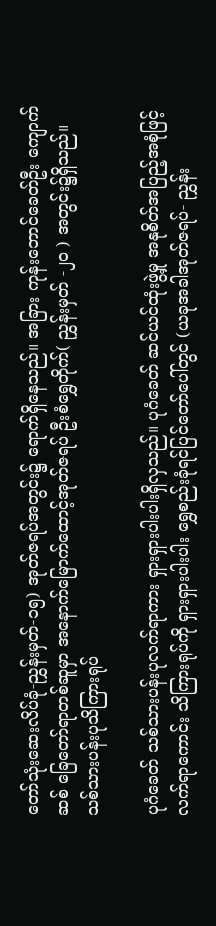တော်သုံးဆေးလိပ်ခုံ-ညွှန်းမှတ်-၁၅) အုတ်ဇရပ်အတွင်း၌ ရောက်ရှိနေသည်။ အခြား ကုန်းဘောင်ခေတ်ဦး ကျောက်ဆစ် ခြေတော်ရာတစ်ဆူမှာ အနောက်မြောက်ထောင့်အုတ်ဇရပ် ဦးစံရွှေတိုက်( ညွှန်းမှတ် -၂၀ ) အတွင်း၌ရှိသည်။
သစ်သားပန်းပုသိကြားရုပ်

ပုဂံခေတ် သစ်သားပန်းပုလက်ရာကား ရှားရှားပါးပါးရှိလှသည်။ ပုဂံခေတ် ဆင်ယင်ထုံးဖွဲ့မှု အနုစိတ်အပြည့်အစုံဖြင့် လက်ရာကောင်း သိကြားရုပ်ကို ရှားရှားပါးပါး ရွှေစည်းခုံရင်ပြင်တော်ပေါ်တွင် (ယခုအခါအုတ်ဇရပ်- ညွှန်း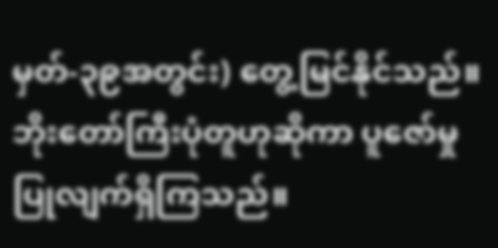မှတ်-၃၉အတွင်း) တွေ့မြင်နိုင်သည်။ ဘိုးတော်ကြီးပုံတူဟုဆိုကာ ပူဇော်မှုပြုလျက်ရှိကြသည်။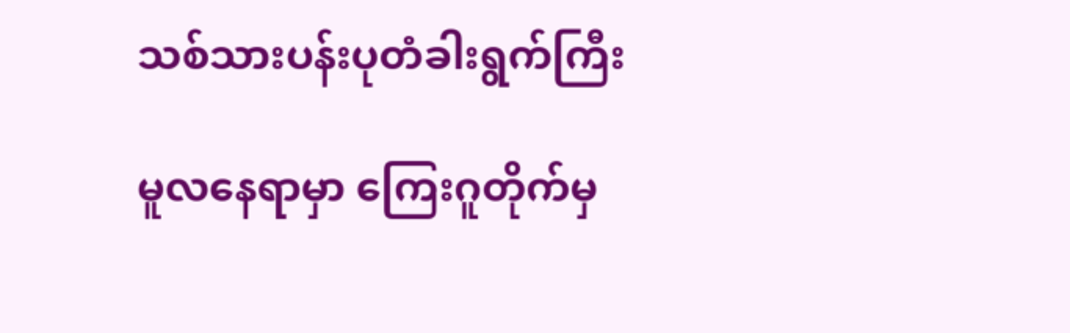သစ်သားပန်းပုတံခါးရွက်ကြီး

မူလနေရာမှာ ကြေးဂူတိုက်မှ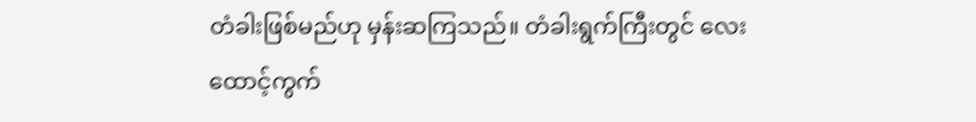တံခါးဖြစ်မည်ဟု မှန်းဆကြသည်။ တံခါးရွက်ကြီးတွင် လေးထောင့်ကွက်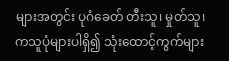များအတွင်း ပုဂံခေတ် တီးသူ၊ မှုတ်သူ၊ ကသူပုံများပါရှိ၍ သုံးထောင့်ကွက်များ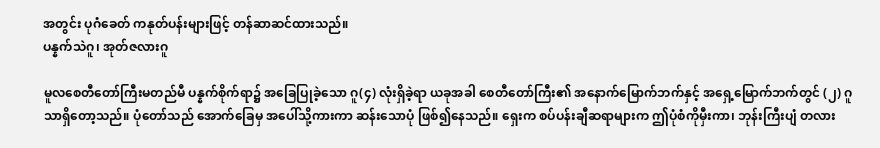အတွင်း ပုဂံခေတ် ကနုတ်ပန်းများဖြင့် တန်ဆာဆင်ထားသည်။
ပန္နက်သဲဂူ၊ အုတ်ဇလားဂူ

မူလစေတီတော်ကြီးမတည်မီ ပန္နက်စိုက်ရာ၌ အခြေပြုခဲ့သော ဂူ(၄) လုံးရှိခဲ့ရာ ယခုအခါ စေတီတော်ကြီး၏ အနောက်မြောက်ဘက်နှင့် အရှေ့မြောက်ဘက်တွင် (၂) ဂူသာရှိတော့သည်။ ပုံတော်သည် အောက်ခြေမှ အပေါ်သို့ကားကာ ဆန်းသောပုံ ဖြစ်၍နေသည်။ ရှေးက စပ်ပန်းချီဆရာများက ဤပုံစံကိုမှီးကာ၊ ဘုန်းကြီးပျံ တလား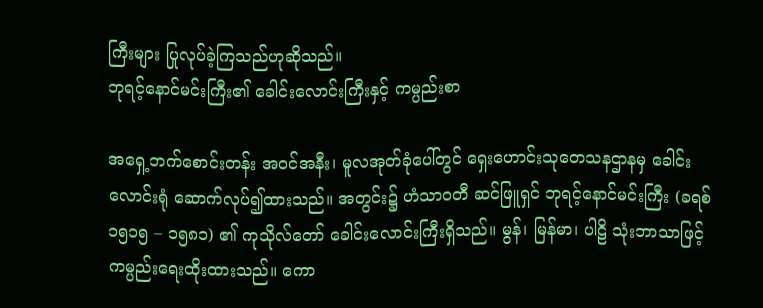ကြီးများ ပြုလုပ်ခဲ့ကြသည်ဟုဆိုသည်။
ဘုရင့်နောင်မင်းကြီး၏ ခေါင်းလောင်းကြီးနှင့် ကမ္ပည်းစာ

အရှေ့ဘက်စောင်းတန်း အဝင်အနီး၊ မူလအုတ်ခုံပေါ်တွင် ရှေးဟောင်းသုတေသနဌာနမှ ခေါင်းလောင်းရုံ ဆောက်လုပ်၍ထားသည်။ အတွင်း၌ ဟံသာဝတီ ဆင်ဖြူရှင် ဘုရင့်နောင်မင်းကြီး (ခရစ် ၁၅၁၅ – ၁၅၈၁) ၏ ကုသိုလ်တော် ခေါင်းလောင်းကြီးရှိသည်။ မွန်၊ မြန်မာ၊ ပါဠိ သုံးဘာသာဖြင့် ကမ္ပည်းရေးထိုးထားသည်။ ကော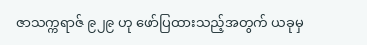ဇာသက္ကရာဇ် ၉၂၉ ဟု ဖော်ပြထားသည့်အတွက် ယခုမှ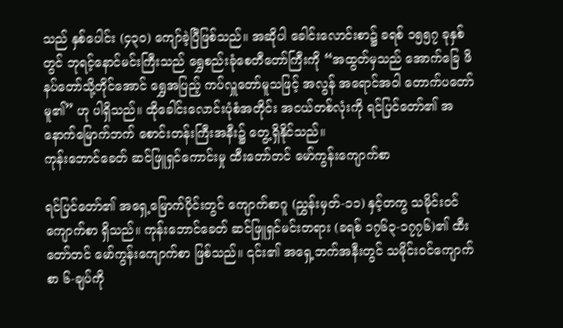သည် နှစ်ပေါင်း (၄၃၀) ကျော်ခဲ့ပြီဖြစ်သည်။ အဆိုပါ ခေါင်းလောင်းစာ၌ ခရစ် ၁၅၅၇ ခုနှစ်တွင် ဘုရင့်နောင်မင်းကြီးသည် ရွှေစည်းခုံစေတီတော်ကြီးကို “အထွတ်မှသည် အောက်ခြေ ဖိနပ်တော်သို့တိုင်အောင် ရွှေအပြည့် ကပ်လှူတော်မူသဖြင့် အလွန် အရောင်အဝါ တောက်ပတော်မူ၏” ဟု ပါရှိသည်။ ထိုခေါင်းလောင်းပုံစံအတိုင်း အငယ်တစ်လုံးကို ရင်ပြင်တော်၏ အနောက်မြောက်ဘက် စောင်းတန်းကြီးအနီး၌ တွေ့ရှိနိုင်သည်။
ကုန်းဘောင်ခေတ် ဆင်ဖြူရှင်ကောင်းမှု ထီးတော်တင် မော်ကွန်းကျောက်စာ

ရင်ပြင်တော်၏ အရှေ့မြောက်ပိုင်းတွင် ကျောက်စာဂူ (ညွှန်းမှတ်-၁၁) နှင့်တကွ သမိုင်းဝင်ကျောက်စာ ရှိသည်။ ကုန်းဘောင်ခေတ် ဆင်ဖြူရှင်မင်းတရား (ခရစ် ၁၇၆၃-၁၇၇၆)၏ ထီးတော်တင် မော်ကွန်းကျောက်စာ ဖြစ်သည်။ ၎င်း၏ အရှေ့ဘက်အနီးတွင် သမိုင်းဝင်ကျောက်စာ ၆-ချပ်ကို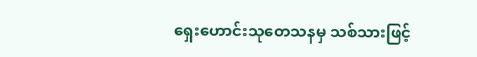ရှေးဟောင်းသုတေသနမှ သစ်သားဖြင့်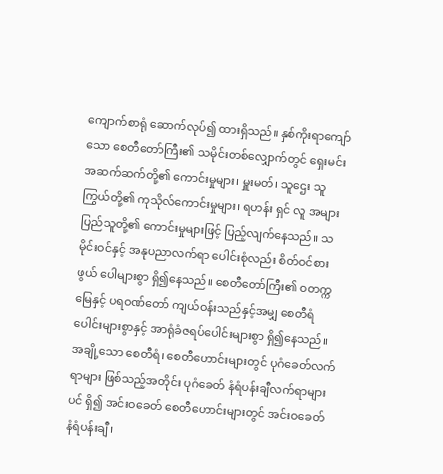ကျောက်စာရုံ ဆောက်လုပ်၍ ထားရှိသည်။ နှစ်ကိုးရာကျော်သော စေတီတော်ကြီး၏ သမိုင်းတစ်လျှောက်တွင် ရှေးမင်းအဆက်ဆက်တို့၏ ကောင်းမှုများ၊ မှူးမတ်၊ သူဌေး သူကြွယ်တို့၏ ကုသိုလ်ကောင်းမှုများ၊ ရဟန်း ရှင် လူ အများပြည်သူတို့၏ ကောင်းမှုများဖြင့် ပြည့်လျက်နေသည်။ သမိုင်းဝင်နှင့် အနုပညာလက်ရာ ပေါင်းစုံလည်း စိတ်ဝင်စားဖွယ် ပေါများစွာ ရှိ၍နေသည်။ စေတီတော်ကြီး၏ ဝတက္ကမြေနှင့် ပရဝဏ်တော် ကျယ်ဝန်းသည်နှင့်အမျှ စေတီရံပေါင်းများစွာနှင့် အာရုံခံဇရပ်ပေါင်းများစွာ ရှိ၍နေသည်။ အချို့သော စေတီရံ၊ စေတီဟောင်းများတွင် ပုဂံခေတ်လက်ရာများ ဖြစ်သည့်အတိုင်း ပုဂံခေတ် နံရံပန်းချီလက်ရာများပင် ရှိ၍ အင်းဝခေတ် စေတီဟောင်းများတွင် အင်းဝခေတ် နံရံပန်းချီ ၊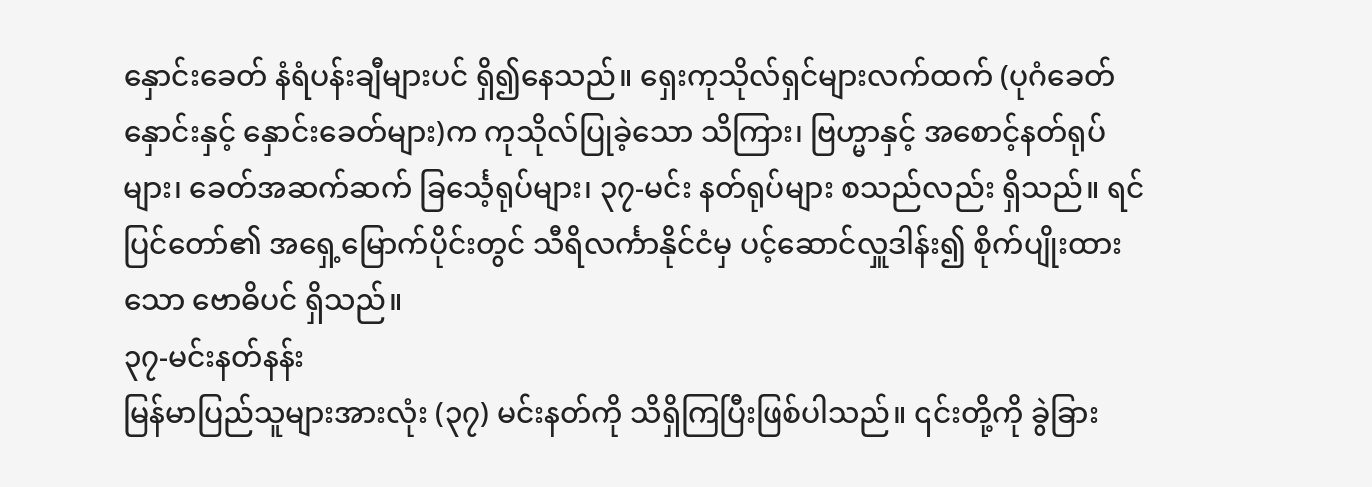နှောင်းခေတ် နံရံပန်းချီများပင် ရှိ၍နေသည်။ ရှေးကုသိုလ်ရှင်များလက်ထက် (ပုဂံခေတ်နှောင်းနှင့် နှောင်းခေတ်များ)က ကုသိုလ်ပြုခဲ့သော သိကြား၊ ဗြဟ္မာနှင့် အစောင့်နတ်ရုပ်များ၊ ခေတ်အဆက်ဆက် ခြင်္သေ့ရုပ်များ၊ ၃၇-မင်း နတ်ရုပ်များ စသည်လည်း ရှိသည်။ ရင်ပြင်တော်၏ အရှေ့မြောက်ပိုင်းတွင် သီရိလင်္ကာနိုင်ငံမှ ပင့်ဆောင်လှူဒါန်း၍ စိုက်ပျိုးထားသော ဗောဓိပင် ရှိသည်။
၃၇-မင်းနတ်နန်း
မြန်မာပြည်သူများအားလုံး (၃၇) မင်းနတ်ကို သိရှိကြပြီးဖြစ်ပါသည်။ ၎င်းတို့ကို ခွဲခြား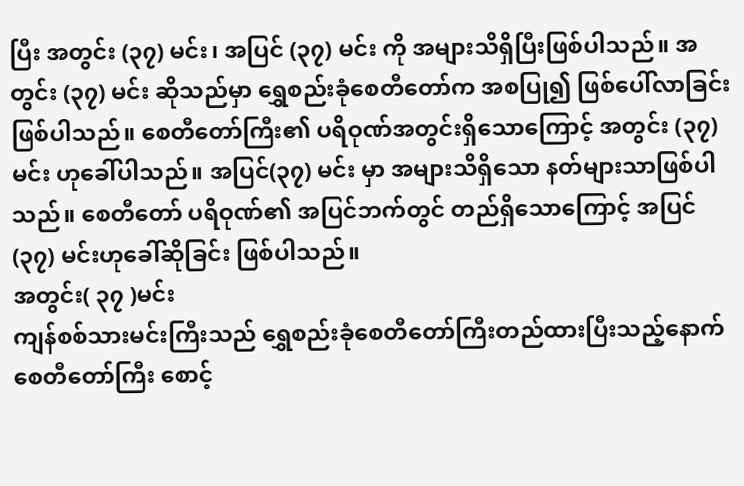ပြီး အတွင်း (၃၇) မင်း၊ အပြင် (၃၇) မင်း ကို အများသိရှိပြီးဖြစ်ပါသည်။ အတွင်း (၃၇) မင်း ဆိုသည်မှာ ရွှေစည်းခုံစေတီတော်က အစပြု၍ ဖြစ်ပေါ်လာခြင်းဖြစ်ပါသည်။ စေတီတော်ကြီး၏ ပရိဝုဏ်အတွင်းရှိသောကြောင့် အတွင်း (၃၇) မင်း ဟုခေါ်ပါသည်။ အပြင်(၃၇) မင်း မှာ အများသိရှိသော နတ်များသာဖြစ်ပါသည်။ စေတီတော် ပရိဝုဏ်၏ အပြင်ဘက်တွင် တည်ရှိသောကြောင့် အပြင် (၃၇) မင်းဟုခေါ်ဆိုခြင်း ဖြစ်ပါသည်။
အတွင်း( ၃၇ )မင်း
ကျန်စစ်သားမင်းကြီးသည် ရွှေစည်းခုံစေတီတော်ကြီးတည်ထားပြီးသည့်နောက် စေတီတော်ကြီး စောင့်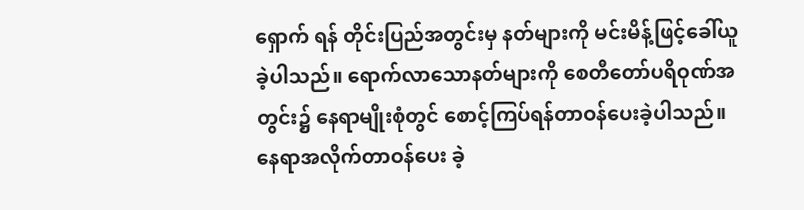ရှောက် ရန် တိုင်းပြည်အတွင်းမှ နတ်များကို မင်းမိန့်ဖြင့်ခေါ်ယူခဲ့ပါသည်။ ရောက်လာသောနတ်များကို စေတီတော်ပရိဝုဏ်အတွင်း၌ နေရာမျိုးစုံတွင် စောင့်ကြပ်ရန်တာဝန်ပေးခဲ့ပါသည်။ နေရာအလိုက်တာဝန်ပေး ခဲ့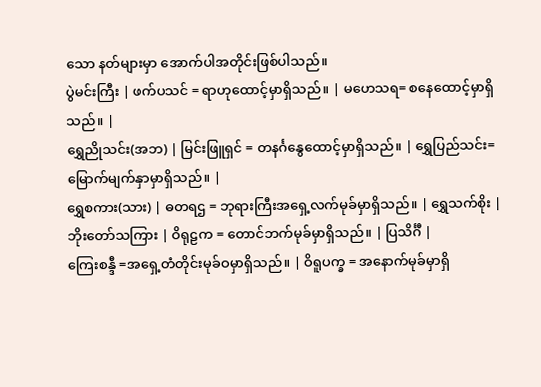သော နတ်များမှာ အောက်ပါအတိုင်းဖြစ်ပါသည်။
ပွဲမင်းကြီး | ဖက်ပသင် = ရာဟုထောင့်မှာရှိသည်။ | မဟေသရ= စနေထောင့်မှာရှိသည်။ |
ရွှေညိုသင်း(အဘ) | မြင်းဖြူရှင် = တနင်္ဂနွေထောင့်မှာရှိသည်။ | ရွှေပြည်သင်း= မြောက်မျက်နှာမှာရှိသည်။ |
ရွှေစကား(သား) | ဓတရဌ = ဘုရားကြီးအရှေ့လက်မုခ်မှာရှိသည်။ | ရွှေသက်စိုး |
ဘိုးတော်သကြား | ဝိရုဠက = တောင်ဘက်မုခ်မှာရှိသည်။ | ပြသိင်္ဂီ |
ကြေးစန္ဒီ =အရှေ့တံတိုင်းမုခ်ဝမှာရှိသည်။ | ဝိရူပက္ခ = အနောက်မုခ်မှာရှိ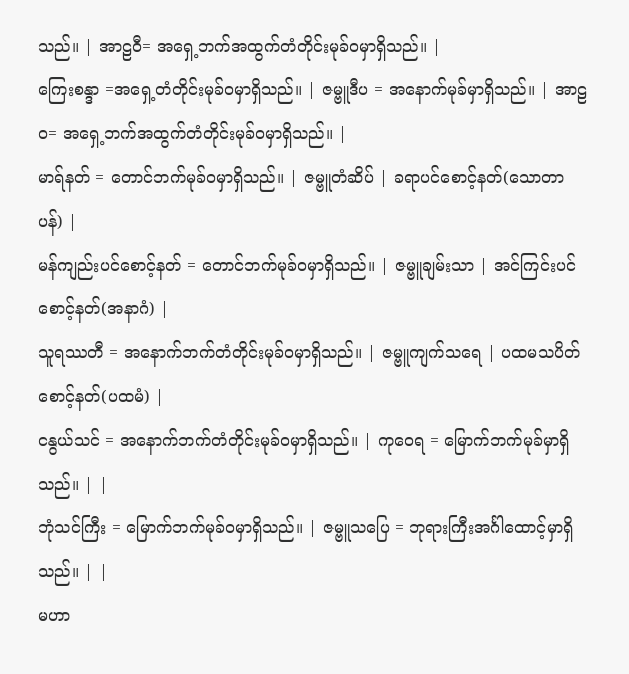သည်။ | အာဠဝီ= အရှေ့ဘက်အထွက်တံတိုင်းမုခ်ဝမှာရှိသည်။ |
ကြေးစန္ဒာ =အရှေ့တံတိုင်းမုခ်ဝမှာရှိသည်။ | ဇမ္ဗူဒီပ = အနောက်မုခ်မှာရှိသည်။ | အာဠဝ= အရှေ့ဘက်အထွက်တံတိုင်းမုခ်ဝမှာရှိသည်။ |
မာရ်နတ် = တောင်ဘက်မုခ်ဝမှာရှိသည်။ | ဇမ္ဗူတံဆိပ် | ခရာပင်စောင့်နတ်(သောတာပန်) |
မန်ကျည်းပင်စောင့်နတ် = တောင်ဘက်မုခ်ဝမှာရှိသည်။ | ဇမ္ဗူချမ်းသာ | အင်ကြင်းပင်စောင့်နတ်(အနာဂံ) |
သူရဿတီ = အနောက်ဘက်တံတိုင်းမုခ်ဝမှာရှိသည်။ | ဇမ္ဗူကျက်သရေ | ပထမသပိတ်စောင့်နတ်(ပထမံ) |
ငနွယ်သင် = အနောက်ဘက်တံတိုင်းမုခ်ဝမှာရှိသည်။ | ကုဝေရ = မြောက်ဘက်မုခ်မှာရှိသည်။ | |
ဘုံသင်ကြီး = မြောက်ဘက်မုခ်ဝမှာရှိသည်။ | ဇမ္ဗူသပြေ = ဘုရားကြီးအင်္ဂါထောင့်မှာရှိသည်။ | |
မဟာ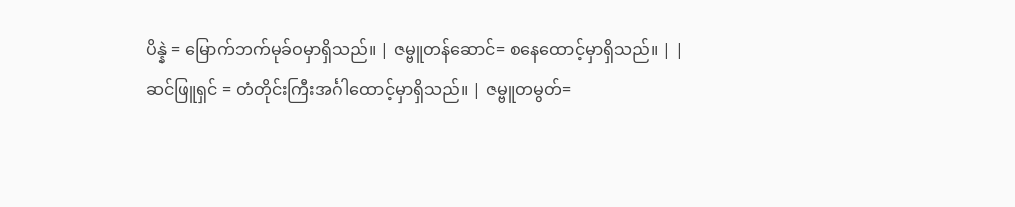ပိန္နဲ = မြောက်ဘက်မုခ်ဝမှာရှိသည်။ | ဇမ္ဗူတန်ဆောင်= စနေထောင့်မှာရှိသည်။ | |
ဆင်ဖြူရှင် = တံတိုင်းကြီးအင်္ဂါထောင့်မှာရှိသည်။ | ဇမ္ဗူတမွတ်=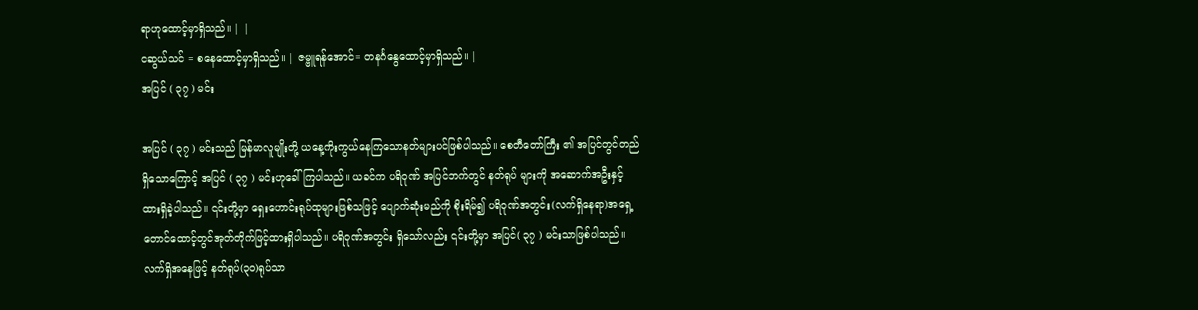ရာဟုထောင့်မှာရှိသည်။ | |
ငဆွယ်သင် = စနေထောင့်မှာရှိသည်။ | ဇမ္ဗူရန်အောင်= တနင်္ဂနွေထောင့်မှာရှိသည်။ |
အပြင် ( ၃၇ ) မင်း

အပြင် ( ၃၇ ) မင်းသည် မြန်မာလူမျိုးတို့ ယနေ့ကိုးကွယ်နေကြသောနတ်များပင်ဖြစ်ပါသည်။ စေတီတော်ကြီး ၏ အပြင်တွင်တည်ရှိသောကြောင့် အပြင် ( ၃၇ ) မင်းဟုခေါ်ကြပါသည်။ ယခင်က ပရိဝုဏ် အပြင်ဘက်တွင် နတ်ရုပ် များကို အဆောက်အဦးနှင့် ထားရှိခဲ့ပါသည်။ ၎င်းတို့မှာ ရှေးဟောင်းရုပ်ထုများဖြစ်သဖြင့် ပျောက်ဆုံးမည်ကို စိုးရိမ်၍ ပရိဝုဏ်အတွင်း(လက်ရှိနေရာ)အရှေ့တောင်ထောင့်တွင်အုတ်တိုက်ဖြင့်ထားရှိပါသည်။ ပရိဝုဏ်အတွင်း ရှိသော်လည်း ၎င်းတို့မှာ အပြင်( ၃၇ ) မင်းသာဖြစ်ပါသည်။ လက်ရှိအနေဖြင့် နတ်ရုပ်(၃၀)ရုပ်သာ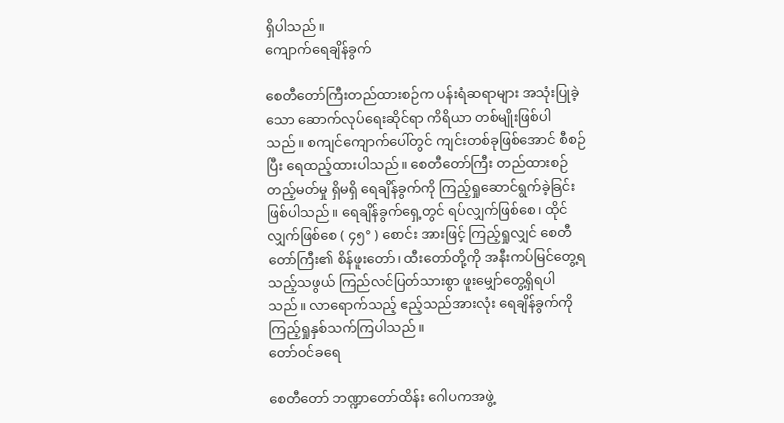ရှိပါသည်။
ကျောက်ရေချိန်ခွက်

စေတီတော်ကြီးတည်ထားစဉ်က ပန်းရံဆရာများ အသုံးပြုခဲ့သော ဆောက်လုပ်ရေးဆိုင်ရာ ကိရိယာ တစ်မျိုးဖြစ်ပါသည်။ စကျင်ကျောက်ပေါ်တွင် ကျင်းတစ်ခုဖြစ်အောင် စီစဉ်ပြီး ရေထည့်ထားပါသည်။ စေတီတော်ကြီး တည်ထားစဉ် တည့်မတ်မှု ရှိမရှိ ရေချိန်ခွက်ကို ကြည့်ရှုဆောင်ရွက်ခဲ့ခြင်း ဖြစ်ပါသည်။ ရေချိန်ခွက်ရှေ့တွင် ရပ်လျှက်ဖြစ်စေ၊ ထိုင်လျှက်ဖြစ်စေ ( ၄၅° ) စောင်း အားဖြင့် ကြည့်ရှုလျှင် စေတီတော်ကြီး၏ စိန်ဖူးတော်၊ ထီးတော်တို့ကို အနီးကပ်မြင်တွေ့ရသည့်သဖွယ် ကြည်လင်ပြတ်သားစွာ ဖူးမျှော်တွေ့ရှိရပါသည်။ လာရောက်သည့် ဧည့်သည်အားလုံး ရေချိန်ခွက်ကို ကြည့်ရှုနှစ်သက်ကြပါသည်။
တော်ဝင်ခရေ

စေတီတော် ဘဏ္ဍာတော်ထိန်း ဂေါပကအဖွဲ့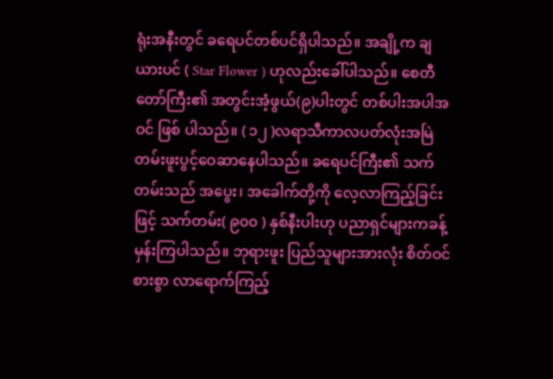ရုံးအနီးတွင် ခရေပင်တစ်ပင်ရှိပါသည်။ အချို့က ချယားပင် ( Star Flower ) ဟုလည်းခေါ်ပါသည်။ စေတီတော်ကြီး၏ အတွင်းအံ့ဖွယ်(၉)ပါးတွင် တစ်ပါးအပါအဝင် ဖြစ် ပါသည်။ ( ၁၂ )လရာသီကာလပတ်လုံးအမြဲတမ်းဖူးပွင့်ဝေဆာနေပါသည်။ ခရေပင်ကြီး၏ သက်တမ်းသည် အပွေး၊ အခေါက်တို့ကို လေ့လာကြည့်ခြင်းဖြင့် သက်တမ်း( ၉၀၀ ) နှစ်နီးပါးဟု ပညာရှင်များကခန့်မှန်းကြပါသည်။ ဘုရားဖူး ပြည်သူများအားလုံး စိတ်ဝင်စားစွာ လာရောက်ကြည့်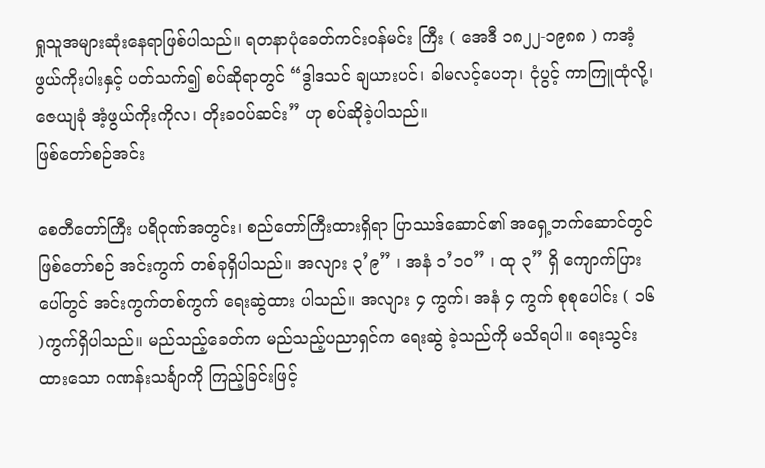ရှုသူအများဆုံးနေရာဖြစ်ပါသည်။ ရတနာပုံခေတ်ကင်းဝန်မင်း ကြီး ( အေဒီ ၁၈၂၂-၁၉၈၈ ) ကအံ့ဖွယ်ကိုးပါးနှင့် ပတ်သက်၍ စပ်ဆိုရာတွင် “ဒွါဒသင် ချယားပင်၊ ခါမလင့်ပေဘု၊ ငုံပွင့် ကာကြူထုံလို့၊ ဇေယျခုံ အံ့ဖွယ်ကိုးကိုလ၊ တိုးခဝပ်ဆင်း” ဟု စပ်ဆိုခဲ့ပါသည်။
ဖြစ်တော်စဉ်အင်း

စေတီတော်ကြီး ပရိဝုဏ်အတွင်း၊ စည်တော်ကြီးထားရှိရာ ပြာဿဒ်ဆောင်၏ အရှေ့ဘက်ဆောင်တွင် ဖြစ်တော်စဉ် အင်းကွက် တစ်ခုရှိပါသည်။ အလျား ၃’၉” ၊ အနံ ၁’၁၀” ၊ ထု ၃” ရှိ ကျောက်ပြားပေါ်တွင် အင်းကွက်တစ်ကွက် ရေးဆွဲထား ပါသည်။ အလျား ၄ ကွက်၊ အနံ ၄ ကွက် စုစုပေါင်း ( ၁၆ )ကွက်ရှိပါသည်။ မည်သည့်ခေတ်က မည်သည့်ပညာရှင်က ရေးဆွဲ ခဲ့သည်ကို မသိရပါ။ ရေးသွင်းထားသော ဂဏန်းသင်္ချာကို ကြည့်ခြင်းဖြင့်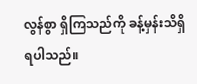လွန်စွာ ရှိကြသည်ကို ခန့်မှန်းသိရှိရပါသည်။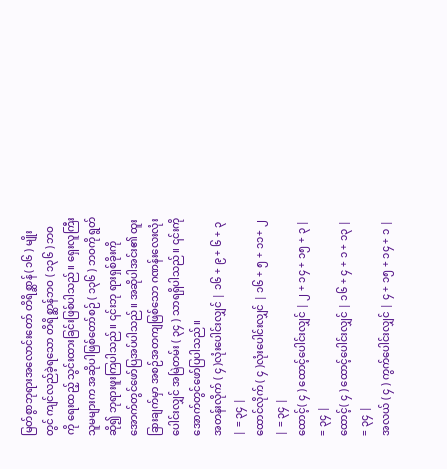မြတ်စွာဘုရားအလောင်းတော် တိရိစ္ဆာန်( ၁၆ ) မျိုးတွင် ကျင်လည်ခဲ့ရသော တိရိစ္ဆာန်ဘဝ ( ၁၃၆ ) ဘဝကို ရေးထည့် သွင်းထားခြင်းဖြစ်ပါသည်။ ရှေးလူကြီး သူမများက အဆိုပါဖြစ်တော်စဉ် ( ၁၃၆ ) ဘဝကို ရွတ်ဆို၍ ဘုရားဖူးကြပါသည်။ ၎င်းဘု ရားရှစ်ခိုးကို အောက်တွင်ဖော်ပြအပ်ပါသည်။ အဆိုပါအင်း၏ ထူးခြားချက်မှာ အစဉ်အတကျဖြစ်သော ဂဏန်းလေးလုံးပေါင်းလျှင် အမြဲတမ်း ( ၃၄ ) သာရရှိပါသည်။ ၎င်းကို အောက်တွင်ဖော်ပြပါသည်။
အတန်းလိုက် ( ၄ )လုံးပေါင်းလျှင် | ၁၆ + ၉ + ၆ + ၃ | = ၃၄ |
ထောင်လိုက် ( ၄ )လုံးပေါင်းလျှင် | ၁၆ + ၅ + ၁၁+ ၂ | = ၃၄ |
ထောင့်( ၄ ) ထောင့်ပေါင်းလျှင် | ၂ + ၁၄ + ၁၅ + ၃ | = ၃၄ |
ထောင့်( ၄ ) ထောင့်ပေါင်းလျှင် | ၁၆ + ၄ + ၁ + ၁၃ | = ၃၄ |
အလယ် ( ၄ ) ကွက်ပေါင်းလျှင် | ၄ + ၁၅ + ၁၄ + ၁ |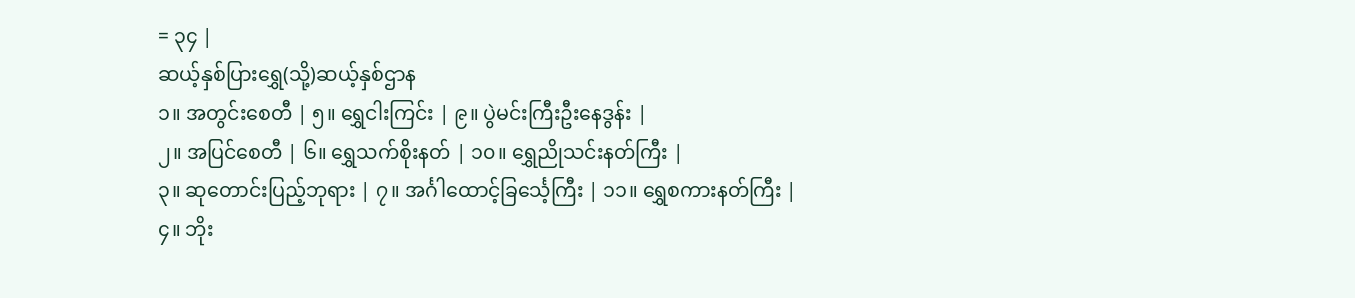= ၃၄ |
ဆယ့်နှစ်ပြားရွှေ(သို့)ဆယ့်နှစ်ဌာန
၁။ အတွင်းစေတီ | ၅။ ရွှေငါးကြင်း | ၉။ ပွဲမင်းကြီးဦးနေဒွန်း |
၂။ အပြင်စေတီ | ၆။ ရွှေသက်စိုးနတ် | ၁၀။ ရွှေညိုသင်းနတ်ကြီး |
၃။ ဆုတောင်းပြည့်ဘုရား | ၇။ အင်္ဂါထောင့်ခြင်္သေ့ကြီး | ၁၁။ ရွှေစကားနတ်ကြီး |
၄။ ဘိုး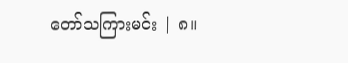တော်သကြားမင်း | ၈။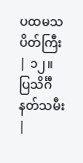ပထမသပိတ်ကြီး | ၁၂။ ပြသိင်္ဂီနတ်သမီး |